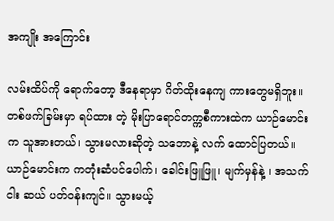အကျိုး အကြောင်း

လမ်းထိပ်ကို ရောက်တော့ ဒီနေရာမှာ ဂိတ်ထိုးနေကျ ကားတွေမရှိဘူး။ တစ်ဖက်ခြမ်းမှာ ရပ်ထား တဲ့ မိုးပြာရောင်တက္ကစီကားထဲက ယာဉ်မောင်းက သူအားတယ်၊ သွားမလားဆိုတဲ့ သဘောနဲ့ လက် ထောင်ပြတယ်။ ယာဉ်မောင်းက ကတုံးဆံပင်ပေါက်၊ ခေါင်းဖြူဖြူ၊ မျက်မှန်နဲ့ ၊ အသက်ငါး ဆယ် ပတ်ဝန်းကျင်။ သွားမယ့်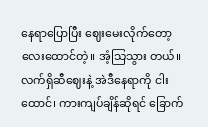နေရာပြောပြီး ဈေးမေးလိုက်တော့ လေးထောင်တဲ့။ အံ့သြသွား တယ်။ လက်ရှိဆီဈေးနဲ့ အဲဒီနေရာကို ငါးထောင်၊ ကားကျပ်ချိန်ဆိုရင် ခြောက်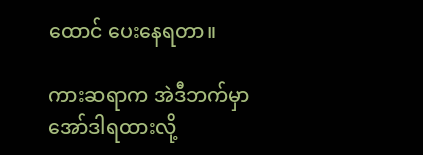ထောင် ပေးနေရတာ။

ကားဆရာက အဲဒီဘက်မှာ အော်ဒါရထားလို့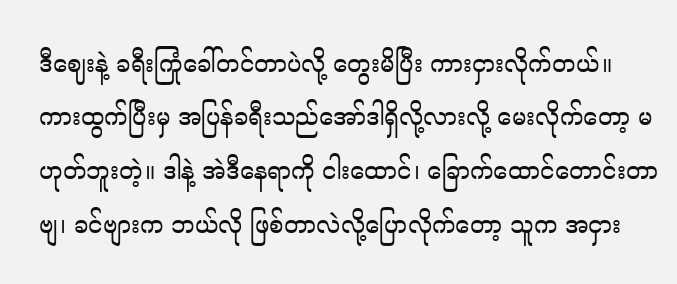ဒီဈေးနဲ့ ခရီးကြုံခေါ်တင်တာပဲလို့ တွေးမိပြီး ကားငှားလိုက်တယ်။ ကားထွက်ပြီးမှ အပြန်ခရီးသည်အော်ဒါရှိလို့လားလို့ မေးလိုက်တော့ မဟုတ်ဘူးတဲ့။ ဒါနဲ့ အဲဒီနေရာကို ငါးထောင်၊ ခြောက်ထောင်တောင်းတာဗျ၊ ခင်ဗျားက ဘယ်လို ဖြစ်တာလဲလို့ပြောလိုက်တော့ သူက အငှား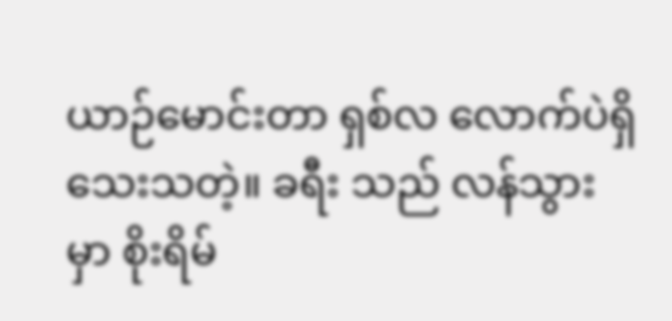ယာဉ်မောင်းတာ ရှစ်လ လောက်ပဲရှိသေးသတဲ့။ ခရီး သည် လန်သွားမှာ စိုးရိမ်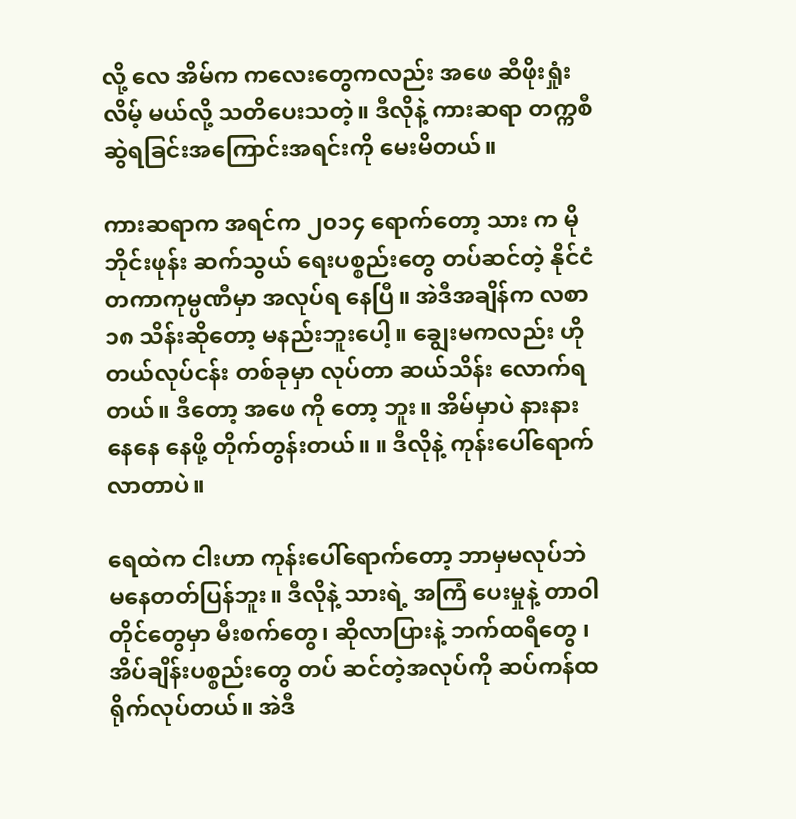လို့ လေ အိမ်က ကလေးတွေကလည်း အဖေ ဆီဖိုးရှုံးလိမ့် မယ်လို့ သတိပေးသတဲ့။ ဒီလိုနဲ့ ကားဆရာ တက္ကစီဆွဲရခြင်းအကြောင်းအရင်းကို မေးမိတယ်။

ကားဆရာက အရင်က ၂၀၁၄ ရောက်တော့ သား က မိုဘိုင်းဖုန်း ဆက်သွယ် ရေးပစ္စည်းတွေ တပ်ဆင်တဲ့ နိုင်ငံတကာကုမ္ပဏီမှာ အလုပ်ရ နေပြီ။ အဲဒီအချိန်က လစာ ၁၈ သိန်းဆိုတော့ မနည်းဘူးပေါ့။ ချွေးမကလည်း ဟိုတယ်လုပ်ငန်း တစ်ခုမှာ လုပ်တာ ဆယ်သိန်း လောက်ရတယ်။ ဒီတော့ အဖေ ကို တော့ ဘူး။ အိမ်မှာပဲ နားနား နေနေ နေဖို့ တိုက်တွန်းတယ်။ ။ ဒီလိုနဲ့ ကုန်းပေါ်ရောက်လာတာပဲ။

ရေထဲက ငါးဟာ ကုန်းပေါ်ရောက်တော့ ဘာမှမလုပ်ဘဲ မနေတတ်ပြန်ဘူး။ ဒီလိုနဲ့ သားရဲ့ အကြံ ပေးမှုနဲ့ တာဝါတိုင်တွေမှာ မီးစက်တွေ၊ ဆိုလာပြားနဲ့ ဘက်ထရီတွေ ၊ အိပ်ချိန်းပစ္စည်းတွေ တပ် ဆင်တဲ့အလုပ်ကို ဆပ်ကန်ထရိုက်လုပ်တယ်။ အဲဒီ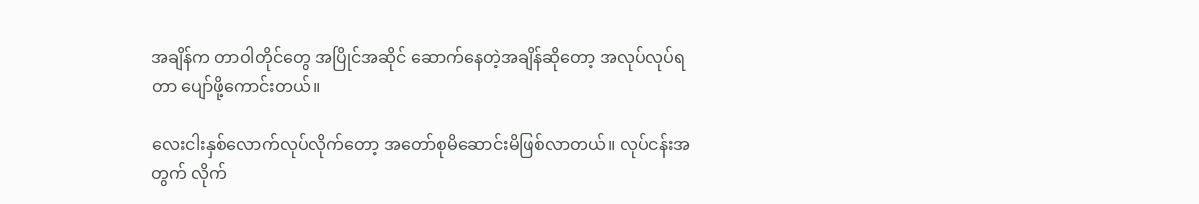အချိန်က တာဝါတိုင်တွေ အပြိုင်အဆိုင် ဆောက်နေတဲ့အချိန်ဆိုတော့ အလုပ်လုပ်ရတာ ပျော်ဖို့ကောင်းတယ်။

လေးငါးနှစ်လောက်လုပ်လိုက်တော့ အတော်စုမိဆောင်းမိဖြစ်လာတယ်။ လုပ်ငန်းအတွက် လိုက်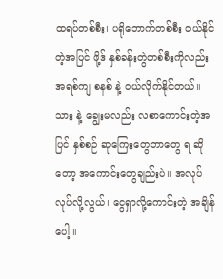ထရပ်တစ်စီး၊ ပရိုဘောက်တစ်စီး ဝယ်နိုင်တဲ့အပြင် ဖို့ဒ် နှစ်ခန်းတွဲတစ်စီးကိုလည်း အရစ်ကျ စနစ် နဲ့ ဝယ်လိုက်နိုင်တယ်။ သား နဲ့ ချွေးမလည်း လစာကောင်းတဲ့အပြင် နှစ်စဉ် ဆုကြေးတွေဘာတွေ ရ ဆိုတော့ အကောင်းတွေချည်းပဲ။ အလုပ်လုပ်လို့လွယ်၊ ငွေရှာလို့ကောင်းတဲ့ အချိန်ပေါ့။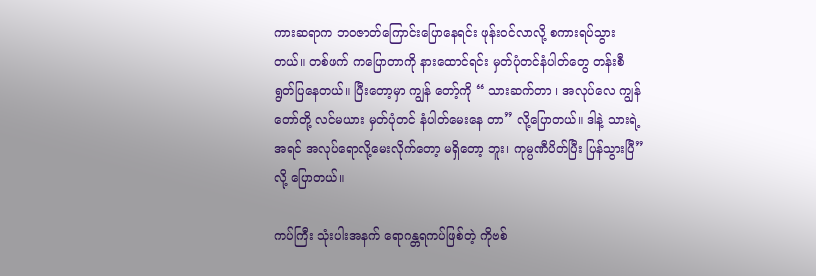ကားဆရာက ဘဝဇာတ်ကြောင်းပြောနေရင်း ဖုန်းဝင်လာလို့ စကားရပ်သွားတယ်။ တစ်ဖက် ကပြောတာကို နားထောင်ရင်း မှတ်ပုံတင်နံပါတ်တွေ တန်းစီရွတ်ပြနေတယ်။ ပြီးတော့မှာ ကျွန် တော့်ကို “ သားဆက်တာ ၊ အလုပ်လေ ကျွန်တော်တို့ လင်မယား မှတ်ပုံတင် နံပါတ်မေးနေ တာ” လို့ပြောတယ်။ ဒါနဲ့ သားရဲ့ အရင် အလုပ်ရောလို့မေးလိုက်တော့ မရှိတော့ ဘူး၊ ကုမ္ပဏီပိတ်ပြီး ပြန်သွားပြီ” လို့ ပြောတယ်။

ကပ်ကြီး သုံးပါးအနက် ရောဂန္တရကပ်ဖြစ်တဲ့ ကိုဗစ်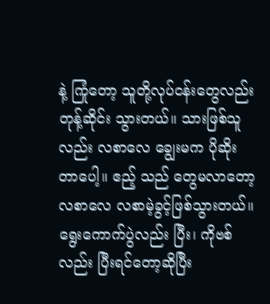နဲ့ ကြုံတော့ သူတို့လုပ်ငန်းတွေလည်း တုန့်ဆိုင်း သွားတယ်။ သားဖြစ်သူလည်း လစာလေ ချွေးမက ပိုဆိုးတာပေါ့။ ဧည့် သည် တွေမလာတော့ လစာလေ လစာမဲ့ခွင့်ဖြစ်သွားတယ်။ ရွေးကောက်ပွဲလည်း ပြီး၊ ကိုဗစ်လည်း ပြီးရင်တော့ဆိုပြီး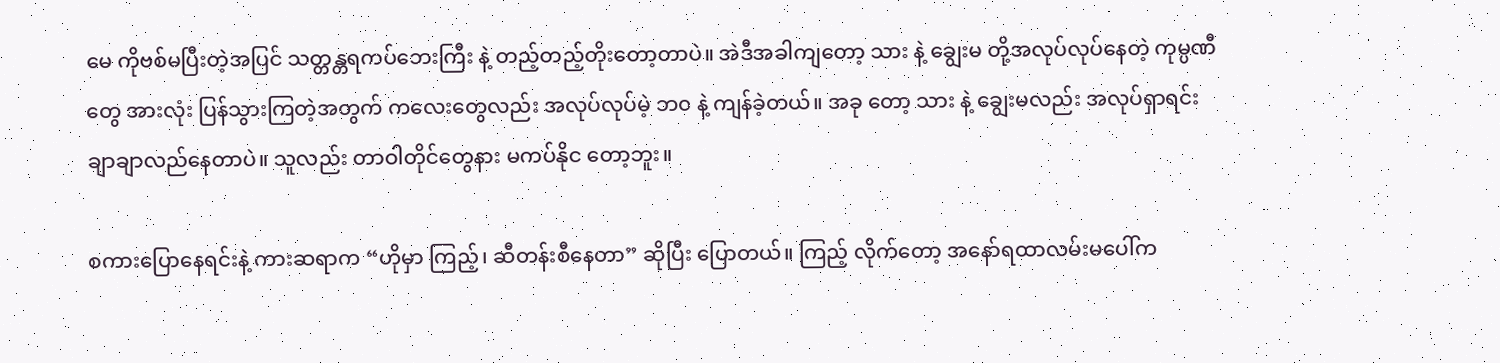မေ ကိုဗစ်မပြီးတဲ့အပြင် သတ္တန္တရကပ်ဘေးကြီး နဲ့ တည့်တည့်တိုးတော့တာပဲ။ အဲဒီအခါကျတော့ သား နဲ့ ချွေးမ တို့အလုပ်လုပ်နေတဲ့ ကုမ္ပဏီတွေ အားလုံး ပြန်သွားကြတဲ့အတွက် ကလေးတွေလည်း အလုပ်လုပ်မဲ့ ဘ၀ နဲ့ ကျန်ခဲ့တယ်။ အခု တော့ သား နဲ့ ချွေးမလည်း အလုပ်ရှာရင်း ချာချာလည်နေတာပဲ။ သူလည်း တာဝါတိုင်တွေနား မကပ်နိုင တော့ဘူး။

စကားပြောနေရင်းနဲ့ ကားဆရာက “ဟိုမှာ ကြည့်၊ ဆီတန်းစီနေတာ” ဆိုပြီး ပြောတယ်။ ကြည့် လိုက်တော့ အနော်ရထာလမ်းမပေါ်က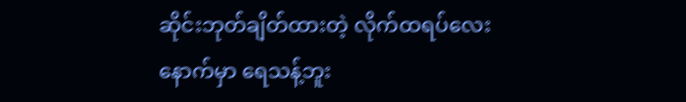ဆိုင်းဘုတ်ချိတ်ထားတဲ့ လိုက်ထရပ်လေးနောက်မှာ ရေသန့်ဘူး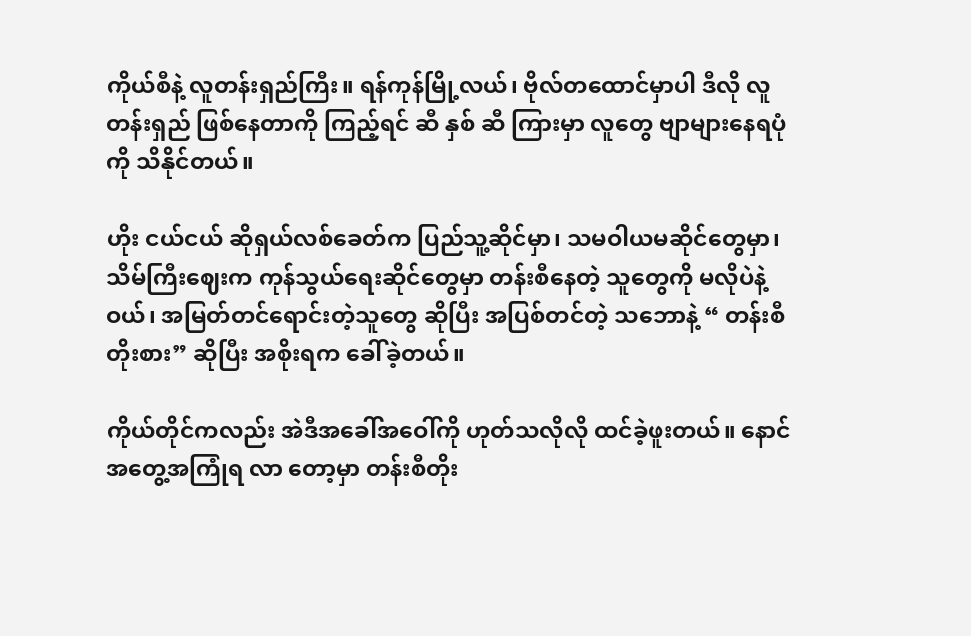ကိုယ်စီနဲ့ လူတန်းရှည်ကြီး။ ရန်ကုန်မြို့လယ်၊ ဗိုလ်တထောင်မှာပါ ဒီလို လူတန်းရှည် ဖြစ်နေတာကို ကြည့်ရင် ဆီ နှစ် ဆီ ကြားမှာ လူတွေ ဗျာများနေရပုံကို သိနိုင်တယ်။

ဟိုး ငယ်ငယ် ဆိုရှယ်လစ်ခေတ်က ပြည်သူ့ဆိုင်မှာ၊ သမဝါယမဆိုင်တွေမှာ၊ သိမ်ကြီးဈေးက ကုန်သွယ်ရေးဆိုင်တွေမှာ တန်းစီနေတဲ့ သူတွေကို မလိုပဲနဲ့ ဝယ်၊ အမြတ်တင်ရောင်းတဲ့သူတွေ ဆိုပြီး အပြစ်တင်တဲ့ သဘောနဲ့ “ တန်းစီတိုးစား” ဆိုပြီး အစိုးရက ခေါ်ခဲ့တယ်။

ကိုယ်တိုင်ကလည်း အဲဒီအခေါ်အဝေါ်ကို ဟုတ်သလိုလို ထင်ခဲ့ဖူးတယ်။ နောင် အတွေ့အကြုံရ လာ တော့မှာ တန်းစီတိုး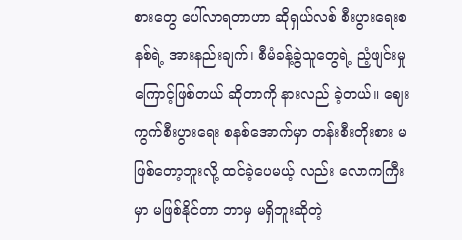စားတွေ ပေါ်လာရတာဟာ ဆိုရှယ်လစ် စီးပွားရေးစနစ်ရဲ့ အားနည်းချက်၊ စီမံခန့်ခွဲသူတွေရဲ့ ညံ့ဖျင်းမှုကြောင့်ဖြစ်တယ် ဆိုတာကို နားလည် ခဲ့တယ်။ ဈေးကွက်စီးပွားရေး စနစ်အောက်မှာ တန်းစီးတိုးစား မဖြစ်တော့ဘူးလို့ ထင်ခဲ့ပေမယ့် လည်း လောကကြီးမှာ မဖြစ်နိုင်တာ ဘာမှ မရှိဘူးဆိုတဲ့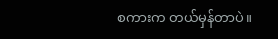စကားက တယ်မှန်တာပဲ။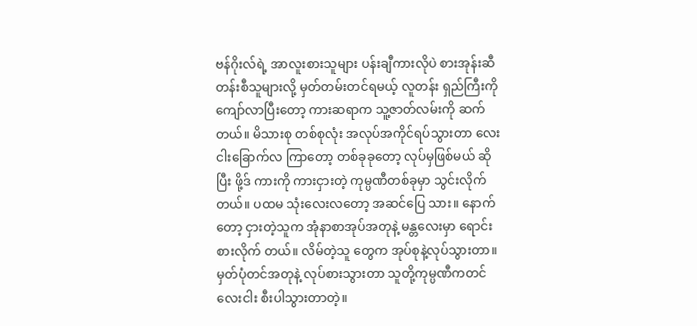ဗန်ဂိုးလ်ရဲ့ အာလူးစားသူများ ပန်းချီကားလိုပဲ စားအုန်းဆီတန်းစီသူများလို့ မှတ်တမ်းတင်ရမယ့် လူတန်း ရှည်ကြီးကို ကျော်လာပြီးတော့ ကားဆရာက သူ့ဇာတ်လမ်းကို ဆက်တယ်။ မိသားစု တစ်စုလုံး အလုပ်အကိုင်ရပ်သွားတာ လေးငါးခြောက်လ ကြာတော့ တစ်ခုခုတော့ လုပ်မှဖြစ်မယ် ဆိုပြီး ဖို့ဒ် ကားကို ကားငှားတဲ့ ကုမ္ပဏီတစ်ခုမှာ သွင်းလိုက်တယ်။ ပထမ သုံးလေးလတော့ အဆင်ပြေ သား။ နောက်တော့ ငှားတဲ့သူက အုံနာစာအုပ်အတုနဲ့ မန္တလေးမှာ ရောင်းစားလိုက် တယ်။ လိမ်တဲ့သူ တွေက အုပ်စုနဲ့လုပ်သွားတာ။ မှတ်ပုံတင်အတုနဲ့ လုပ်စားသွားတာ သူတို့ကုမ္ပဏီကတင် လေးငါး စီးပါသွားတာတဲ့။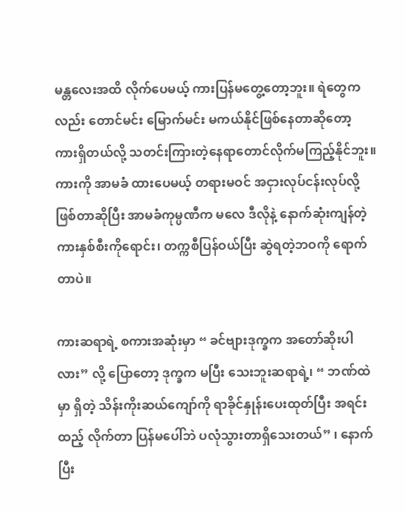မန္တလေးအထိ လိုက်ပေမယ့် ကားပြန်မတွေ့တော့ဘူး။ ရဲတွေကလည်း တောင်မင်း မြောက်မင်း မကယ်နိုင်ဖြစ်နေတာဆိုတော့ ကားရှိတယ်လို့ သတင်းကြားတဲ့နေရာတောင်လိုက်မကြည့်နိုင်ဘူး။ ကားကို အာမခံ ထားပေမယ့် တရားမဝင် အငှားလုပ်ငန်းလုပ်လို့ဖြစ်တာဆိုပြီး အာမခံကုမ္ပဏီက မလေ ဒီလိုနဲ့ နောက်ဆုံးကျန်တဲ့ ကားနှစ်စီးကိုရောင်း၊ တက္ကစီပြန်ဝယ်ပြီး ဆွဲရတဲ့ဘဝကို ရောက်တာပဲ။

ကားဆရာရဲ့ စကားအဆုံးမှာ “ ခင်ဗျားဒုက္ခက အတော်ဆိုးပါလား” လို့ ပြောတော့ ဒုက္ခက မပြီး သေးဘူးဆရာရဲ့၊ “ ဘဏ်ထဲမှာ ရှိတဲ့ သိန်းကိုးဆယ်ကျော်ကို ရာခိုင်နှုန်းပေးထုတ်ပြီး အရင်းထည့် လိုက်တာ ပြန်မပေါ်ဘဲ ပလုံသွားတာရှိသေးတယ်” ၊ နောက်ပြီး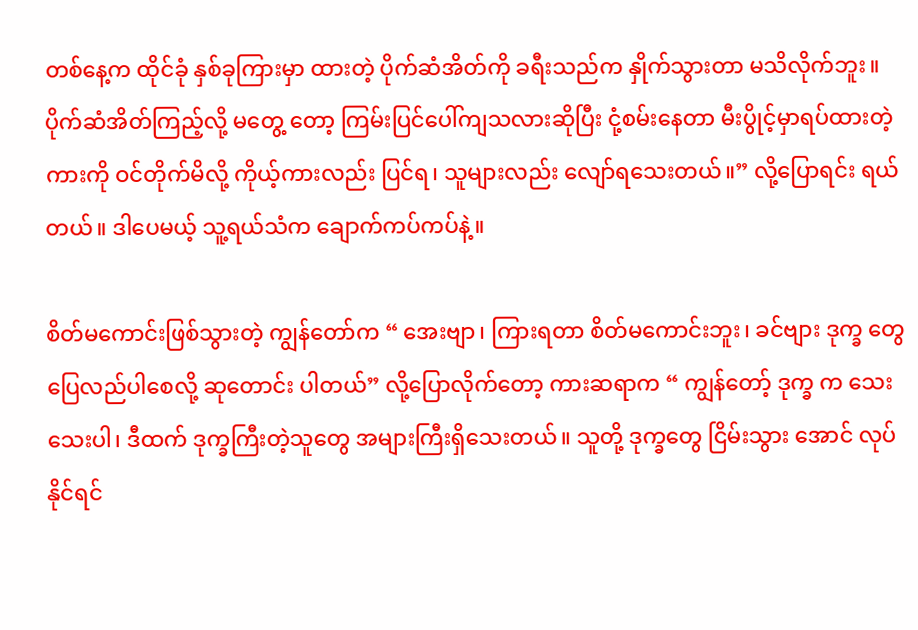တစ်နေ့က ထိုင်ခုံ နှစ်ခုကြားမှာ ထားတဲ့ ပိုက်ဆံအိတ်ကို ခရီးသည်က နှိုက်သွားတာ မသိလိုက်ဘူး။ ပိုက်ဆံအိတ်ကြည့်လို့ မတွေ့ တော့ ကြမ်းပြင်ပေါ်ကျသလားဆိုပြီး ငုံ့စမ်းနေတာ မီးပွိုင့်မှာရပ်ထားတဲ့ ကားကို ဝင်တိုက်မိလို့ ကိုယ့်ကားလည်း ပြင်ရ၊ သူများလည်း လျော်ရသေးတယ်။” လို့ပြောရင်း ရယ်တယ်။ ဒါပေမယ့် သူ့ရယ်သံက ချောက်ကပ်ကပ်နဲ့။

စိတ်မကောင်းဖြစ်သွားတဲ့ ကျွန်တော်က “ အေးဗျာ၊ ကြားရတာ စိတ်မကောင်းဘူး၊ ခင်ဗျား ဒုက္ခ တွေ ပြေလည်ပါစေလို့ ဆုတောင်း ပါတယ်” လို့ပြောလိုက်တော့ ကားဆရာက “ ကျွန်တော့် ဒုက္ခ က သေးသေးပါ၊ ဒီထက် ဒုက္ခကြီးတဲ့သူတွေ အများကြီးရှိသေးတယ်။ သူတို့ ဒုက္ခတွေ ငြိမ်းသွား အောင် လုပ်နိုင်ရင်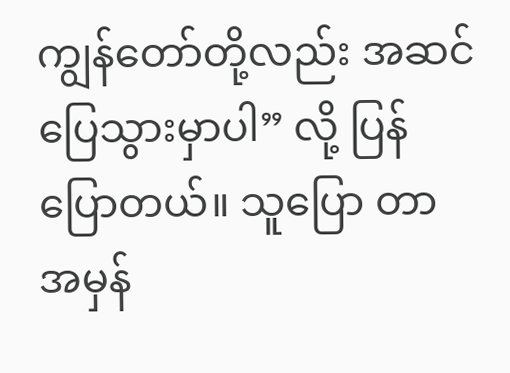ကျွန်တော်တို့လည်း အဆင်ပြေသွားမှာပါ” လို့ ပြန်ပြောတယ်။ သူပြော တာ အမှန်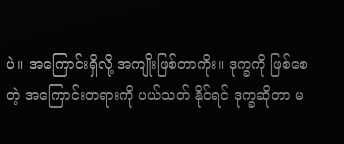ပဲ။ အကြောင်းရှိလို့ အကျိုးဖြစ်တာကိုး။ ဒုက္ခကို ဖြစ်စေတဲ့ အကြောင်းတရားကို ပယ်သတ် နိုင်ရင် ဒုက္ခဆိုတာ မ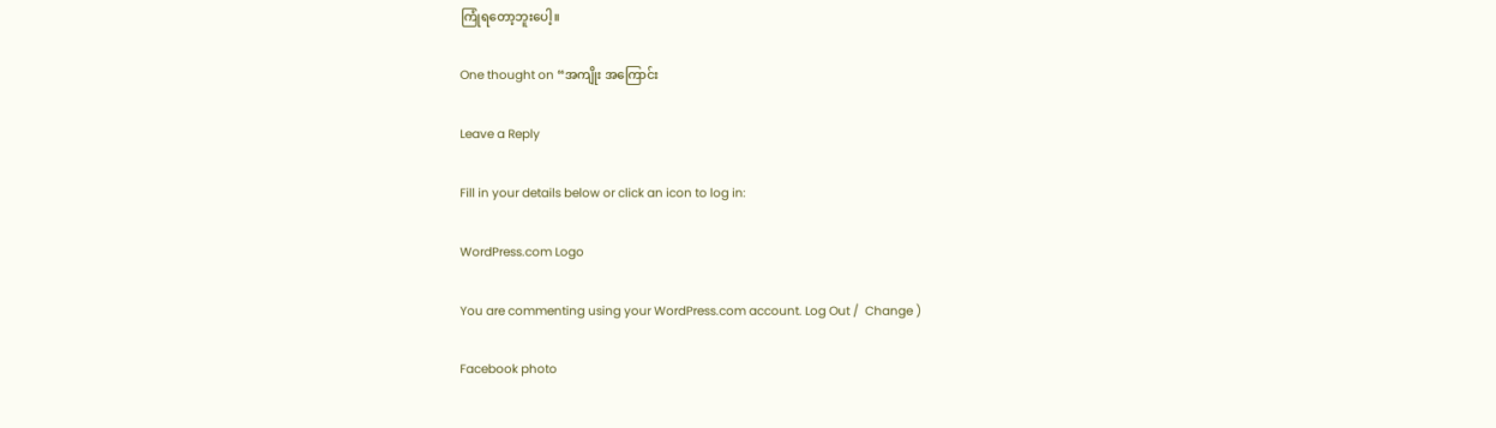ကြုံရတော့ဘူးပေါ့။

One thought on “အကျိုး အကြောင်း

Leave a Reply

Fill in your details below or click an icon to log in:

WordPress.com Logo

You are commenting using your WordPress.com account. Log Out /  Change )

Facebook photo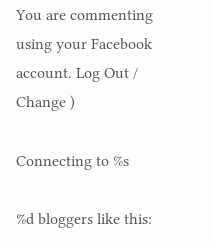You are commenting using your Facebook account. Log Out /  Change )

Connecting to %s

%d bloggers like this: